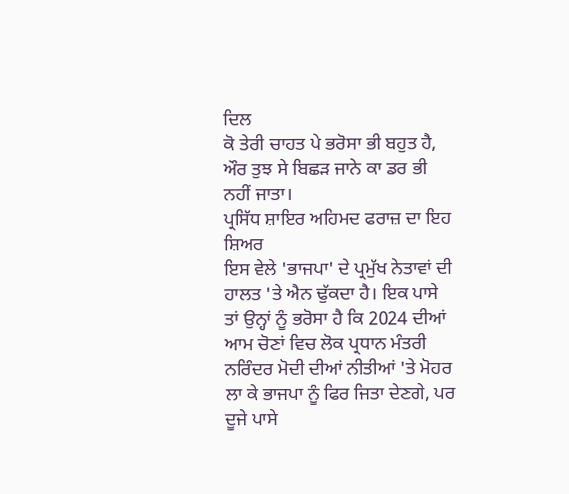ਦਿਲ
ਕੋ ਤੇਰੀ ਚਾਹਤ ਪੇ ਭਰੋਸਾ ਭੀ ਬਹੁਤ ਹੈ, ਔਰ ਤੁਝ ਸੇ ਬਿਛੜ ਜਾਨੇ ਕਾ ਡਰ ਭੀ
ਨਹੀਂ ਜਾਤਾ।
ਪ੍ਰਸਿੱਧ ਸ਼ਾਇਰ ਅਹਿਮਦ ਫਰਾਜ਼ ਦਾ ਇਹ ਸ਼ਿਅਰ
ਇਸ ਵੇਲੇ 'ਭਾਜਪਾ' ਦੇ ਪ੍ਰਮੁੱਖ ਨੇਤਾਵਾਂ ਦੀ ਹਾਲਤ 'ਤੇ ਐਨ ਢੁੱਕਦਾ ਹੈ। ਇਕ ਪਾਸੇ
ਤਾਂ ਉਨ੍ਹਾਂ ਨੂੰ ਭਰੋਸਾ ਹੈ ਕਿ 2024 ਦੀਆਂ ਆਮ ਚੋਣਾਂ ਵਿਚ ਲੋਕ ਪ੍ਰਧਾਨ ਮੰਤਰੀ
ਨਰਿੰਦਰ ਮੋਦੀ ਦੀਆਂ ਨੀਤੀਆਂ 'ਤੇ ਮੋਹਰ ਲਾ ਕੇ ਭਾਜਪਾ ਨੂੰ ਫਿਰ ਜਿਤਾ ਦੇਣਗੇ, ਪਰ
ਦੂਜੇ ਪਾਸੇ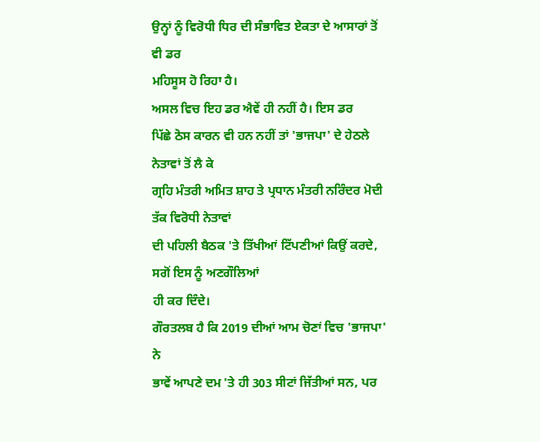ਉਨ੍ਹਾਂ ਨੂੰ ਵਿਰੋਧੀ ਧਿਰ ਦੀ ਸੰਭਾਵਿਤ ਏਕਤਾ ਦੇ ਆਸਾਰਾਂ ਤੋਂ ਵੀ ਡਰ
ਮਹਿਸੂਸ ਹੋ ਰਿਹਾ ਹੈ।
ਅਸਲ ਵਿਚ ਇਹ ਡਰ ਐਵੇਂ ਹੀ ਨਹੀਂ ਹੈ। ਇਸ ਡਰ
ਪਿੱਛੇ ਠੋਸ ਕਾਰਨ ਵੀ ਹਨ ਨਹੀਂ ਤਾਂ 'ਭਾਜਪਾ' ਦੇ ਹੇਠਲੇ ਨੇਤਾਵਾਂ ਤੋਂ ਲੈ ਕੇ
ਗ੍ਰਹਿ ਮੰਤਰੀ ਅਮਿਤ ਸ਼ਾਹ ਤੇ ਪ੍ਰਧਾਨ ਮੰਤਰੀ ਨਰਿੰਦਰ ਮੋਦੀ ਤੱਕ ਵਿਰੋਧੀ ਨੇਤਾਵਾਂ
ਦੀ ਪਹਿਲੀ ਬੈਠਕ 'ਤੇ ਤਿੱਖੀਆਂ ਟਿੱਪਣੀਆਂ ਕਿਉਂ ਕਰਦੇ, ਸਗੋਂ ਇਸ ਨੂੰ ਅਣਗੌਲਿਆਂ
ਹੀ ਕਰ ਦਿੰਦੇ।
ਗੌਰਤਲਬ ਹੈ ਕਿ 2019 ਦੀਆਂ ਆਮ ਚੋਣਾਂ ਵਿਚ 'ਭਾਜਪਾ' ਨੇ
ਭਾਵੇਂ ਆਪਣੇ ਦਮ 'ਤੇ ਹੀ 303 ਸੀਟਾਂ ਜਿੱਤੀਆਂ ਸਨ, ਪਰ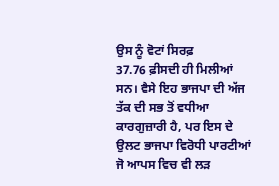ਉਸ ਨੂੰ ਵੋਟਾਂ ਸਿਰਫ਼
37.76 ਫ਼ੀਸਦੀ ਹੀ ਮਿਲੀਆਂ ਸਨ। ਵੈਸੇ ਇਹ ਭਾਜਪਾ ਦੀ ਅੱਜ ਤੱਕ ਦੀ ਸਭ ਤੋਂ ਵਧੀਆ
ਕਾਰਗੁਜ਼ਾਰੀ ਹੈ, ਪਰ ਇਸ ਦੇ ਉਲਟ ਭਾਜਪਾ ਵਿਰੋਧੀ ਪਾਰਟੀਆਂ ਜੋ ਆਪਸ ਵਿਚ ਵੀ ਲੜ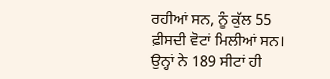ਰਹੀਆਂ ਸਨ, ਨੂੰ ਕੁੱਲ 55 ਫ਼ੀਸਦੀ ਵੋਟਾਂ ਮਿਲੀਆਂ ਸਨ। ਉਨ੍ਹਾਂ ਨੇ 189 ਸੀਟਾਂ ਹੀ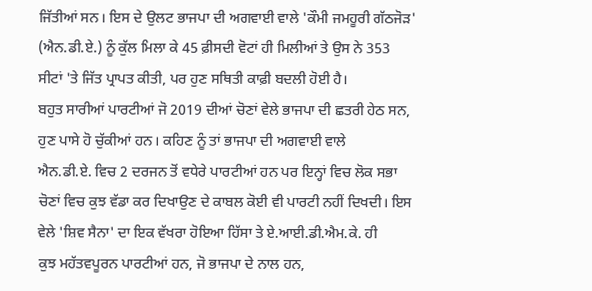ਜਿੱਤੀਆਂ ਸਨ। ਇਸ ਦੇ ਉਲਟ ਭਾਜਪਾ ਦੀ ਅਗਵਾਈ ਵਾਲੇ 'ਕੌਮੀ ਜਮਹੂਰੀ ਗੱਠਜੋੜ'
(ਐਨ.ਡੀ.ਏ.) ਨੂੰ ਕੁੱਲ ਮਿਲਾ ਕੇ 45 ਫ਼ੀਸਦੀ ਵੋਟਾਂ ਹੀ ਮਿਲੀਆਂ ਤੇ ਉਸ ਨੇ 353
ਸੀਟਾਂ 'ਤੇ ਜਿੱਤ ਪ੍ਰਾਪਤ ਕੀਤੀ, ਪਰ ਹੁਣ ਸਥਿਤੀ ਕਾਫ਼ੀ ਬਦਲੀ ਹੋਈ ਹੈ।
ਬਹੁਤ ਸਾਰੀਆਂ ਪਾਰਟੀਆਂ ਜੋ 2019 ਦੀਆਂ ਚੋਣਾਂ ਵੇਲੇ ਭਾਜਪਾ ਦੀ ਛਤਰੀ ਹੇਠ ਸਨ,
ਹੁਣ ਪਾਸੇ ਹੋ ਚੁੱਕੀਆਂ ਹਨ। ਕਹਿਣ ਨੂੰ ਤਾਂ ਭਾਜਪਾ ਦੀ ਅਗਵਾਈ ਵਾਲੇ
ਐਨ.ਡੀ.ਏ. ਵਿਚ 2 ਦਰਜਨ ਤੋਂ ਵਧੇਰੇ ਪਾਰਟੀਆਂ ਹਨ ਪਰ ਇਨ੍ਹਾਂ ਵਿਚ ਲੋਕ ਸਭਾ
ਚੋਣਾਂ ਵਿਚ ਕੁਝ ਵੱਡਾ ਕਰ ਦਿਖਾਉਣ ਦੇ ਕਾਬਲ ਕੋਈ ਵੀ ਪਾਰਟੀ ਨਹੀਂ ਦਿਖਦੀ। ਇਸ
ਵੇਲੇ 'ਸ਼ਿਵ ਸੈਨਾ' ਦਾ ਇਕ ਵੱਖਰਾ ਹੋਇਆ ਹਿੱਸਾ ਤੇ ਏ.ਆਈ.ਡੀ.ਐਮ.ਕੇ. ਹੀ
ਕੁਝ ਮਹੱਤਵਪੂਰਨ ਪਾਰਟੀਆਂ ਹਨ, ਜੋ ਭਾਜਪਾ ਦੇ ਨਾਲ ਹਨ,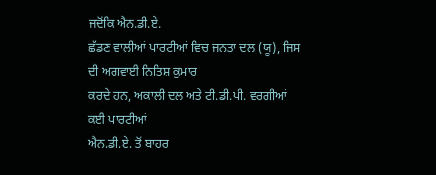ਜਦੋਂਕਿ ਐਨ.ਡੀ.ਏ.
ਛੱਡਣ ਵਾਲੀਆਂ ਪਾਰਟੀਆਂ ਵਿਚ ਜਨਤਾ ਦਲ (ਯੂ), ਜਿਸ ਦੀ ਅਗਵਾਈ ਨਿਤਿਸ਼ ਕੁਮਾਰ
ਕਰਦੇ ਹਨ, ਅਕਾਲੀ ਦਲ ਅਤੇ ਟੀ.ਡੀ.ਪੀ. ਵਰਗੀਆਂ ਕਈ ਪਾਰਟੀਆਂ
ਐਨ.ਡੀ.ਏ. ਤੋਂ ਬਾਹਰ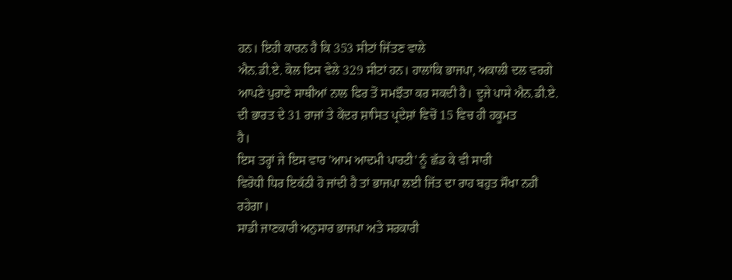ਹਨ। ਇਹੀ ਕਾਰਨ ਹੈ ਕਿ 353 ਸੀਟਾਂ ਜਿੱਤਣ ਵਾਲੇ
ਐਨ.ਡੀ.ਏ. ਕੋਲ ਇਸ ਵੇਲੇ 329 ਸੀਟਾਂ ਹਨ। ਹਾਲਾਂਕਿ ਭਾਜਪਾ, ਅਕਾਲੀ ਦਲ ਵਰਗੇ
ਆਪਣੇ ਪੁਰਾਣੇ ਸਾਥੀਆਂ ਨਾਲ ਫਿਰ ਤੋਂ ਸਮਝੌਤਾ ਕਰ ਸਕਦੀ ਹੈ। ਦੂਜੇ ਪਾਸੇ ਐਨ.ਡੀ.ਏ.
ਦੀ ਭਾਰਤ ਦੇ 31 ਰਾਜਾਂ ਤੇ ਕੇਂਦਰ ਸ਼ਾਸਿਤ ਪ੍ਰਦੇਸ਼ਾਂ ਵਿਚੋਂ 15 ਵਿਚ ਹੀ ਹਕੂਮਤ
ਹੈ।
ਇਸ ਤਰ੍ਹਾਂ ਜੇ ਇਸ ਵਾਰ 'ਆਮ ਆਦਮੀ ਪਾਰਟੀ' ਨੂੰ ਛੱਡ ਕੇ ਵੀ ਸਾਰੀ
ਵਿਰੋਧੀ ਧਿਰ ਇਕੱਠੀ ਹੋ ਜਾਂਦੀ ਹੈ ਤਾਂ ਭਾਜਪਾ ਲਈ ਜਿੱਤ ਦਾ ਰਾਹ ਬਹੁਤ ਸੌਖਾ ਨਹੀਂ
ਰਹੇਗਾ।
ਸਾਡੀ ਜਾਣਕਾਰੀ ਅਨੁਸਾਰ ਭਾਜਪਾ ਅਤੇ ਸਰਕਾਰੀ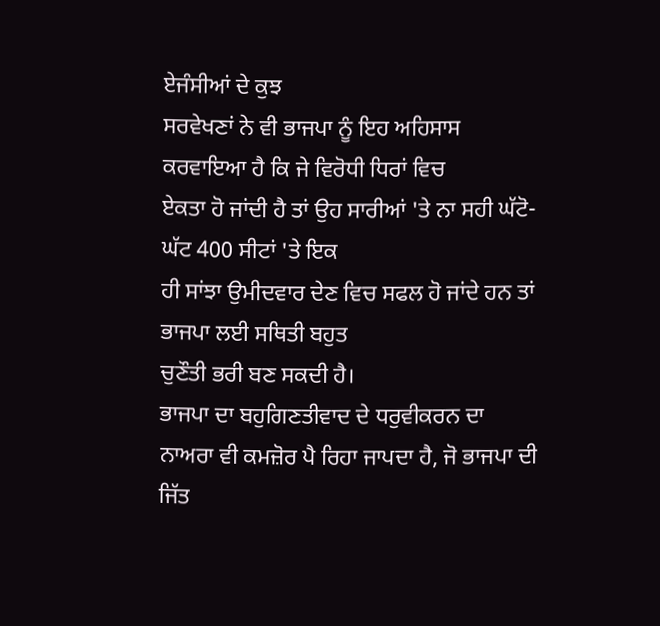ਏਜੰਸੀਆਂ ਦੇ ਕੁਝ
ਸਰਵੇਖਣਾਂ ਨੇ ਵੀ ਭਾਜਪਾ ਨੂੰ ਇਹ ਅਹਿਸਾਸ ਕਰਵਾਇਆ ਹੈ ਕਿ ਜੇ ਵਿਰੋਧੀ ਧਿਰਾਂ ਵਿਚ
ਏਕਤਾ ਹੋ ਜਾਂਦੀ ਹੈ ਤਾਂ ਉਹ ਸਾਰੀਆਂ 'ਤੇ ਨਾ ਸਹੀ ਘੱਟੋ-ਘੱਟ 400 ਸੀਟਾਂ 'ਤੇ ਇਕ
ਹੀ ਸਾਂਝਾ ਉਮੀਦਵਾਰ ਦੇਣ ਵਿਚ ਸਫਲ ਹੋ ਜਾਂਦੇ ਹਨ ਤਾਂ ਭਾਜਪਾ ਲਈ ਸਥਿਤੀ ਬਹੁਤ
ਚੁਣੌਤੀ ਭਰੀ ਬਣ ਸਕਦੀ ਹੈ।
ਭਾਜਪਾ ਦਾ ਬਹੁਗਿਣਤੀਵਾਦ ਦੇ ਧਰੁਵੀਕਰਨ ਦਾ
ਨਾਅਰਾ ਵੀ ਕਮਜ਼ੋਰ ਪੈ ਰਿਹਾ ਜਾਪਦਾ ਹੈ, ਜੋ ਭਾਜਪਾ ਦੀ ਜਿੱਤ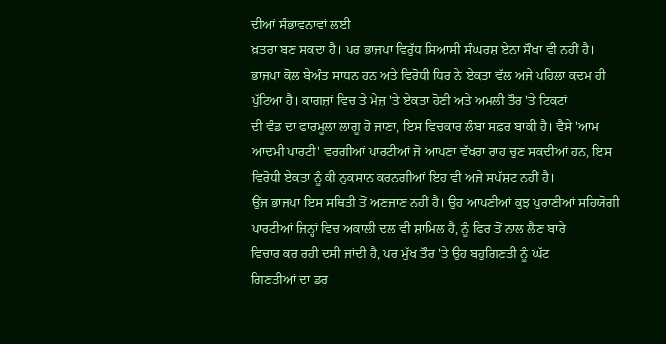ਦੀਆਂ ਸੰਭਾਵਨਾਵਾਂ ਲਈ
ਖ਼ਤਰਾ ਬਣ ਸਕਦਾ ਹੈ। ਪਰ ਭਾਜਪਾ ਵਿਰੁੱਧ ਸਿਆਸੀ ਸੰਘਰਸ਼ ਏਨਾ ਸੌਖਾ ਵੀ ਨਹੀਂ ਹੈ।
ਭਾਜਪਾ ਕੋਲ ਬੇਅੰਤ ਸਾਧਨ ਹਨ ਅਤੇ ਵਿਰੋਧੀ ਧਿਰ ਨੇ ਏਕਤਾ ਵੱਲ ਅਜੇ ਪਹਿਲਾ ਕਦਮ ਹੀ
ਪੁੱਟਿਆ ਹੈ। ਕਾਗਜ਼ਾਂ ਵਿਚ ਤੇ ਮੇਜ਼ 'ਤੇ ਏਕਤਾ ਹੋਣੀ ਅਤੇ ਅਮਲੀ ਤੌਰ 'ਤੇ ਟਿਕਟਾਂ
ਦੀ ਵੰਡ ਦਾ ਫਾਰਮੂਲਾ ਲਾਗੂ ਹੋ ਜਾਣਾ, ਇਸ ਵਿਚਕਾਰ ਲੰਬਾ ਸਫ਼ਰ ਬਾਕੀ ਹੈ। ਵੈਸੇ 'ਆਮ
ਆਦਮੀ ਪਾਰਟੀ' ਵਰਗੀਆਂ ਪਾਰਟੀਆਂ ਜੋ ਆਪਣਾ ਵੱਖਰਾ ਰਾਹ ਚੁਣ ਸਕਦੀਆਂ ਹਨ, ਇਸ
ਵਿਰੋਧੀ ਏਕਤਾ ਨੂੰ ਕੀ ਨੁਕਸਾਨ ਕਰਨਗੀਆਂ ਇਹ ਵੀ ਅਜੇ ਸਪੱਸ਼ਟ ਨਹੀਂ ਹੈ।
ਉਂਜ ਭਾਜਪਾ ਇਸ ਸਥਿਤੀ ਤੋਂ ਅਣਜਾਣ ਨਹੀਂ ਹੈ। ਉਹ ਆਪਣੀਆਂ ਕੁਝ ਪੁਰਾਣੀਆਂ ਸਹਿਯੋਗੀ
ਪਾਰਟੀਆਂ ਜਿਨ੍ਹਾਂ ਵਿਚ ਅਕਾਲੀ ਦਲ ਵੀ ਸ਼ਾਮਿਲ ਹੈ, ਨੂੰ ਫਿਰ ਤੋਂ ਨਾਲ ਲੈਣ ਬਾਰੇ
ਵਿਚਾਰ ਕਰ ਰਹੀ ਦਸੀ ਜਾਂਦੀ ਹੈ, ਪਰ ਮੁੱਖ ਤੌਰ 'ਤੇ ਉਹ ਬਹੁਗਿਣਤੀ ਨੂੰ ਘੱਟ
ਗਿਣਤੀਆਂ ਦਾ ਡਰ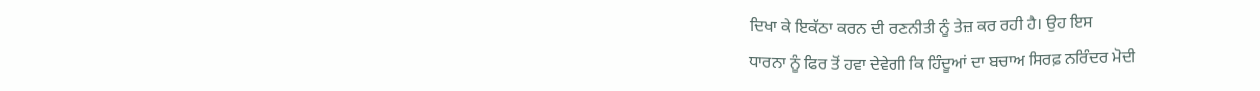ਦਿਖਾ ਕੇ ਇਕੱਠਾ ਕਰਨ ਦੀ ਰਣਨੀਤੀ ਨੂੰ ਤੇਜ਼ ਕਰ ਰਹੀ ਹੈ। ਉਹ ਇਸ
ਧਾਰਨਾ ਨੂੰ ਫਿਰ ਤੋਂ ਹਵਾ ਦੇਵੇਗੀ ਕਿ ਹਿੰਦੂਆਂ ਦਾ ਬਚਾਅ ਸਿਰਫ਼ ਨਰਿੰਦਰ ਮੋਦੀ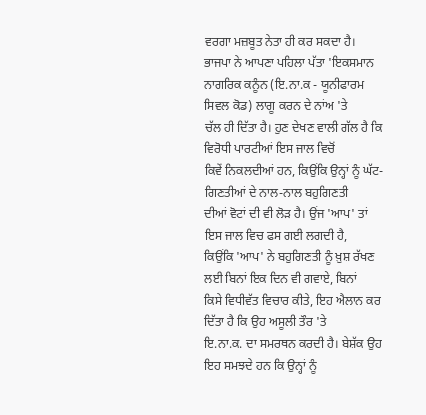ਵਰਗਾ ਮਜ਼ਬੂਤ ਨੇਤਾ ਹੀ ਕਰ ਸਕਦਾ ਹੈ। ਭਾਜਪਾ ਨੇ ਆਪਣਾ ਪਹਿਲਾ ਪੱਤਾ 'ਇਕਸਮਾਨ
ਨਾਗਰਿਕ ਕਨੂੰਨ (ਇ.ਨਾ.ਕ - ਯੂਨੀਫਾਰਮ ਸਿਵਲ ਕੋਡ) ਲਾਗੂ ਕਰਨ ਦੇ ਨਾਂਅ 'ਤੇ
ਚੱਲ ਹੀ ਦਿੱਤਾ ਹੈ। ਹੁਣ ਦੇਖਣ ਵਾਲੀ ਗੱਲ ਹੈ ਕਿ ਵਿਰੋਧੀ ਪਾਰਟੀਆਂ ਇਸ ਜਾਲ ਵਿਚੋਂ
ਕਿਵੇਂ ਨਿਕਲਦੀਆਂ ਹਨ, ਕਿਉਂਕਿ ਉਨ੍ਹਾਂ ਨੂੰ ਘੱਟ-ਗਿਣਤੀਆਂ ਦੇ ਨਾਲ-ਨਾਲ ਬਹੁਗਿਣਤੀ
ਦੀਆਂ ਵੋਟਾਂ ਦੀ ਵੀ ਲੋੜ ਹੈ। ਉਂਜ 'ਆਪ' ਤਾਂ ਇਸ ਜਾਲ ਵਿਚ ਫਸ ਗਈ ਲਗਦੀ ਹੈ,
ਕਿਉਂਕਿ 'ਆਪ' ਨੇ ਬਹੁਗਿਣਤੀ ਨੂੰ ਖ਼ੁਸ਼ ਰੱਖਣ ਲਈ ਬਿਨਾਂ ਇਕ ਦਿਨ ਵੀ ਗਵਾਏ, ਬਿਨਾਂ
ਕਿਸੇ ਵਿਧੀਵੱਤ ਵਿਚਾਰ ਕੀਤੇ, ਇਹ ਐਲਾਨ ਕਰ ਦਿੱਤਾ ਹੈ ਕਿ ਉਹ ਅਸੂਲੀ ਤੌਰ 'ਤੇ
ਇ.ਨਾ.ਕ. ਦਾ ਸਮਰਥਨ ਕਰਦੀ ਹੈ। ਬੇਸ਼ੱਕ ਉਹ ਇਹ ਸਮਝਦੇ ਹਨ ਕਿ ਉਨ੍ਹਾਂ ਨੂੰ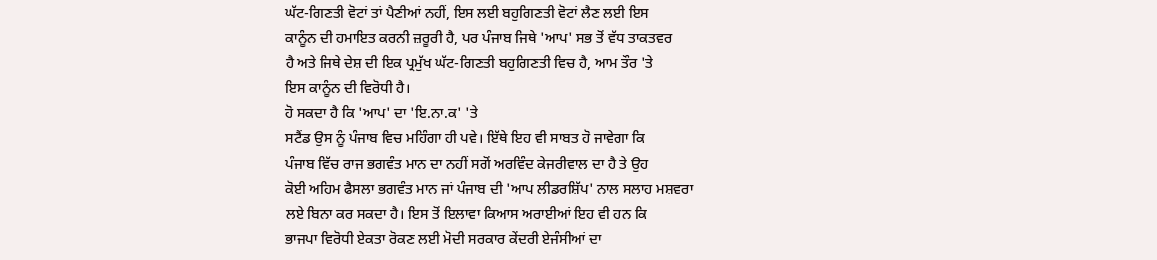ਘੱਟ-ਗਿਣਤੀ ਵੋਟਾਂ ਤਾਂ ਪੈਣੀਆਂ ਨਹੀਂ, ਇਸ ਲਈ ਬਹੁਗਿਣਤੀ ਵੋਟਾਂ ਲੈਣ ਲਈ ਇਸ
ਕਾਨੂੰਨ ਦੀ ਹਮਾਇਤ ਕਰਨੀ ਜ਼ਰੂਰੀ ਹੈ, ਪਰ ਪੰਜਾਬ ਜਿਥੇ 'ਆਪ' ਸਭ ਤੋਂ ਵੱਧ ਤਾਕਤਵਰ
ਹੈ ਅਤੇ ਜਿਥੇ ਦੇਸ਼ ਦੀ ਇਕ ਪ੍ਰਮੁੱਖ ਘੱਟ-ਗਿਣਤੀ ਬਹੁਗਿਣਤੀ ਵਿਚ ਹੈ, ਆਮ ਤੌਰ 'ਤੇ
ਇਸ ਕਾਨੂੰਨ ਦੀ ਵਿਰੋਧੀ ਹੈ।
ਹੋ ਸਕਦਾ ਹੈ ਕਿ 'ਆਪ' ਦਾ 'ਇ.ਨਾ.ਕ' 'ਤੇ
ਸਟੈਂਡ ਉਸ ਨੂੰ ਪੰਜਾਬ ਵਿਚ ਮਹਿੰਗਾ ਹੀ ਪਵੇ। ਇੱਥੇ ਇਹ ਵੀ ਸਾਬਤ ਹੋ ਜਾਵੇਗਾ ਕਿ
ਪੰਜਾਬ ਵਿੱਚ ਰਾਜ ਭਗਵੰਤ ਮਾਨ ਦਾ ਨਹੀਂ ਸਗੋਂ ਅਰਵਿੰਦ ਕੇਜਰੀਵਾਲ ਦਾ ਹੈ ਤੇ ਉਹ
ਕੋਈ ਅਹਿਮ ਫੈਸਲਾ ਭਗਵੰਤ ਮਾਨ ਜਾਂ ਪੰਜਾਬ ਦੀ 'ਆਪ ਲੀਡਰਸ਼ਿੱਪ' ਨਾਲ ਸਲਾਹ ਮਸ਼ਵਰਾ
ਲਏ ਬਿਨਾ ਕਰ ਸਕਦਾ ਹੈ। ਇਸ ਤੋਂ ਇਲਾਵਾ ਕਿਆਸ ਅਰਾਈਆਂ ਇਹ ਵੀ ਹਨ ਕਿ
ਭਾਜਪਾ ਵਿਰੋਧੀ ਏਕਤਾ ਰੋਕਣ ਲਈ ਮੋਦੀ ਸਰਕਾਰ ਕੇਂਦਰੀ ਏਜੰਸੀਆਂ ਦਾ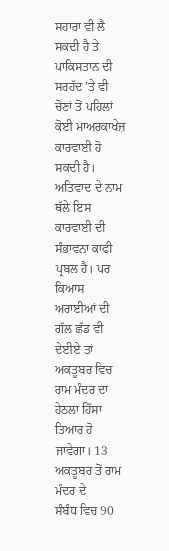ਸਹਾਰਾ ਵੀ ਲੈ
ਸਕਦੀ ਹੈ ਤੇ ਪਾਕਿਸਤਾਨ ਦੀ ਸਰਹੱਦ 'ਤੇ ਵੀ ਚੋਣਾਂ ਤੋਂ ਪਹਿਲਾਂ ਕੋਈ ਮਾਅਰਕਾਖੇਜ਼
ਕਾਰਵਾਈ ਹੋ ਸਕਦੀ ਹੈ। ਅਤਿਵਾਦ ਦੇ ਨਾਮ ਥੱਲੇ ਇਸ ਕਾਰਵਾਈ ਦੀ ਸੰਭਾਵਨਾ ਕਾਫੀ
ਪ੍ਰਬਲ ਹੈ। ਪਰ ਕਿਆਸ ਅਰਾਈਆਂ ਦੀ ਗੱਲ ਛੱਡ ਵੀ ਦੇਈਏ ਤਾਂ ਅਕਤੂਬਰ ਵਿਚ
ਰਾਮ ਮੰਦਰ ਦਾ ਹੇਠਲਾ ਹਿੱਸਾ ਤਿਆਰ ਹੋ ਜਾਵੇਗਾ। 13 ਅਕਤੂਬਰ ਤੋਂ ਰਾਮ ਮੰਦਰ ਦੇ
ਸੰਬੰਧ ਵਿਚ 90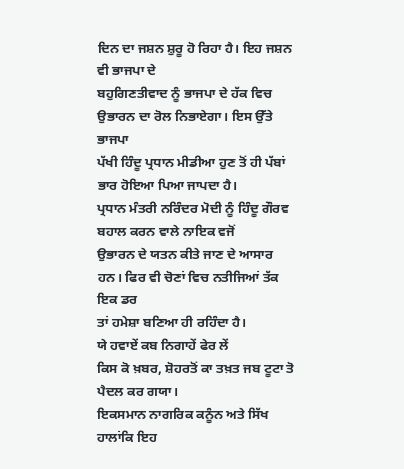ਦਿਨ ਦਾ ਜਸ਼ਨ ਸ਼ੁਰੂ ਹੋ ਰਿਹਾ ਹੈ। ਇਹ ਜਸ਼ਨ ਵੀ ਭਾਜਪਾ ਦੇ
ਬਹੁਗਿਣਤੀਵਾਦ ਨੂੰ ਭਾਜਪਾ ਦੇ ਹੱਕ ਵਿਚ ਉਭਾਰਨ ਦਾ ਰੋਲ ਨਿਭਾਏਗਾ। ਇਸ ਉੱਤੇ ਭਾਜਪਾ
ਪੱਖੀ ਹਿੰਦੂ ਪ੍ਰਧਾਨ ਮੀਡੀਆ ਹੁਣ ਤੋਂ ਹੀ ਪੱਬਾਂ ਭਾਰ ਹੋਇਆ ਪਿਆ ਜਾਪਦਾ ਹੈ।
ਪ੍ਰਧਾਨ ਮੰਤਰੀ ਨਰਿੰਦਰ ਮੋਦੀ ਨੂੰ ਹਿੰਦੂ ਗੌਰਵ ਬਹਾਲ ਕਰਨ ਵਾਲੇ ਨਾਇਕ ਵਜੋਂ
ਉਭਾਰਨ ਦੇ ਯਤਨ ਕੀਤੇ ਜਾਣ ਦੇ ਆਸਾਰ ਹਨ। ਫਿਰ ਵੀ ਚੋਣਾਂ ਵਿਚ ਨਤੀਜਿਆਂ ਤੱਕ ਇਕ ਡਰ
ਤਾਂ ਹਮੇਸ਼ਾ ਬਣਿਆ ਹੀ ਰਹਿੰਦਾ ਹੈ।
ਯੇ ਹਵਾਏਂ ਕਬ ਨਿਗਾਹੇਂ ਫੇਰ ਲੇਂ
ਕਿਸ ਕੋ ਖ਼ਬਰ, ਸ਼ੋਹਰਤੋਂ ਕਾ ਤਖ਼ਤ ਜਬ ਟੂਟਾ ਤੋ ਪੈਦਲ ਕਰ ਗਯਾ।
ਇਕਸਮਾਨ ਨਾਗਰਿਕ ਕਨੂੰਨ ਅਤੇ ਸਿੱਖ ਹਾਲਾਂਕਿ ਇਹ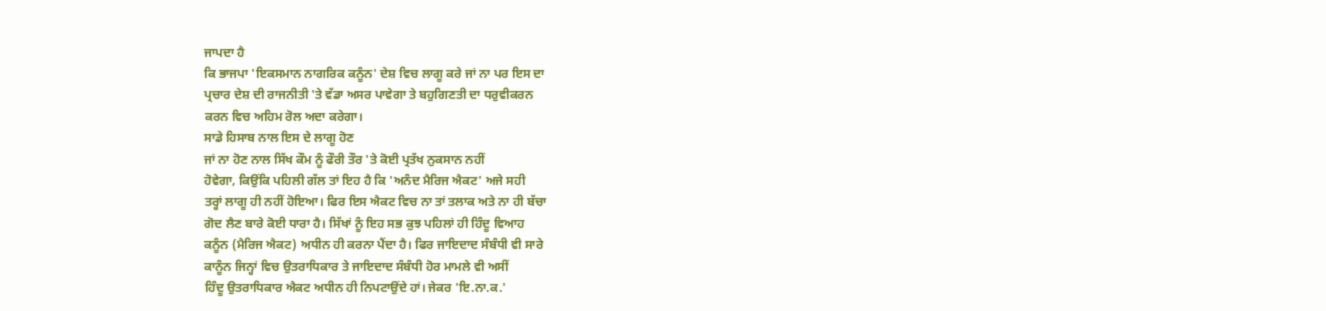ਜਾਪਦਾ ਹੈ
ਕਿ ਭਾਜਪਾ 'ਇਕਸਮਾਨ ਨਾਗਰਿਕ ਕਨੂੰਨ' ਦੇਸ਼ ਵਿਚ ਲਾਗੂ ਕਰੇ ਜਾਂ ਨਾ ਪਰ ਇਸ ਦਾ
ਪ੍ਰਚਾਰ ਦੇਸ਼ ਦੀ ਰਾਜਨੀਤੀ 'ਤੇ ਵੱਡਾ ਅਸਰ ਪਾਵੇਗਾ ਤੇ ਬਹੁਗਿਣਤੀ ਦਾ ਧਰੁਵੀਕਰਨ
ਕਰਨ ਵਿਚ ਅਹਿਮ ਰੋਲ ਅਦਾ ਕਰੇਗਾ।
ਸਾਡੇ ਹਿਸਾਬ ਨਾਲ ਇਸ ਦੇ ਲਾਗੂ ਹੋਣ
ਜਾਂ ਨਾ ਹੋਣ ਨਾਲ ਸਿੱਖ ਕੌਮ ਨੂੰ ਫੌਰੀ ਤੌਰ 'ਤੇ ਕੋਈ ਪ੍ਰਤੱਖ ਨੁਕਸਾਨ ਨਹੀਂ
ਹੋਵੇਗਾ, ਕਿਉਂਕਿ ਪਹਿਲੀ ਗੱਲ ਤਾਂ ਇਹ ਹੈ ਕਿ 'ਅਨੰਦ ਮੈਰਿਜ ਐਕਟ' ਅਜੇ ਸਹੀ
ਤਰ੍ਹਾਂ ਲਾਗੂ ਹੀ ਨਹੀਂ ਹੋਇਆ। ਫਿਰ ਇਸ ਐਕਟ ਵਿਚ ਨਾ ਤਾਂ ਤਲਾਕ ਅਤੇ ਨਾ ਹੀ ਬੱਚਾ
ਗੋਦ ਲੈਣ ਬਾਰੇ ਕੋਈ ਧਾਰਾ ਹੈ। ਸਿੱਖਾਂ ਨੂੰ ਇਹ ਸਭ ਕੁਝ ਪਹਿਲਾਂ ਹੀ ਹਿੰਦੂ ਵਿਆਹ
ਕਨੂੰਨ (ਮੈਰਿਜ ਐਕਟ) ਅਧੀਨ ਹੀ ਕਰਨਾ ਪੈਂਦਾ ਹੈ। ਫਿਰ ਜਾਇਦਾਦ ਸੰਬੰਧੀ ਵੀ ਸਾਰੇ
ਕਾਨੂੰਨ ਜਿਨ੍ਹਾਂ ਵਿਚ ਉਤਰਾਧਿਕਾਰ ਤੇ ਜਾਇਦਾਦ ਸੰਬੰਧੀ ਹੋਰ ਮਾਮਲੇ ਵੀ ਅਸੀਂ
ਹਿੰਦੂ ਉਤਰਾਧਿਕਾਰ ਐਕਟ ਅਧੀਨ ਹੀ ਨਿਪਟਾਉਂਦੇ ਹਾਂ। ਜੇਕਰ 'ਇ.ਨਾ.ਕ.'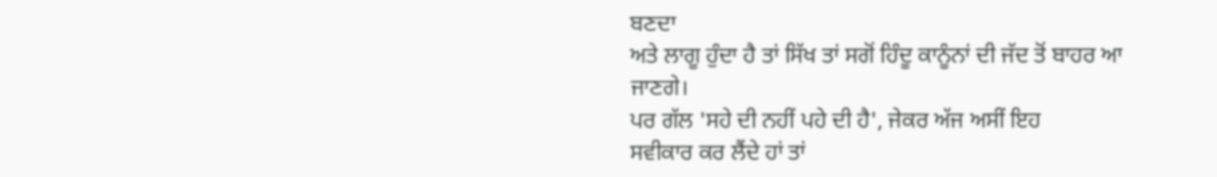ਬਣਦਾ
ਅਤੇ ਲਾਗੂ ਹੁੰਦਾ ਹੈ ਤਾਂ ਸਿੱਖ ਤਾਂ ਸਗੋਂ ਹਿੰਦੂ ਕਾਨੂੰਨਾਂ ਦੀ ਜੱਦ ਤੋਂ ਬਾਹਰ ਆ
ਜਾਣਗੇ।
ਪਰ ਗੱਲ 'ਸਹੇ ਦੀ ਨਹੀਂ ਪਹੇ ਦੀ ਹੈ', ਜੇਕਰ ਅੱਜ ਅਸੀਂ ਇਹ
ਸਵੀਕਾਰ ਕਰ ਲੈਂਦੇ ਹਾਂ ਤਾਂ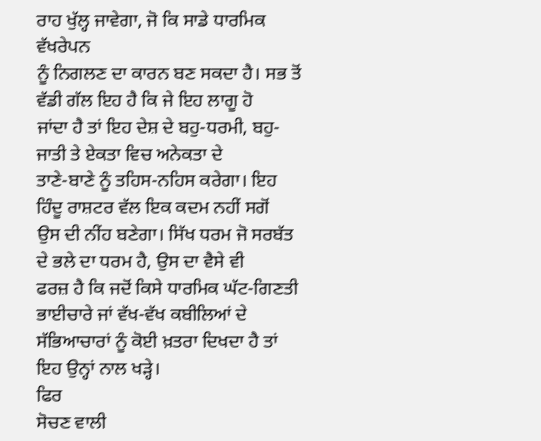ਰਾਹ ਖੁੱਲ੍ਹ ਜਾਵੇਗਾ, ਜੋ ਕਿ ਸਾਡੇ ਧਾਰਮਿਕ ਵੱਖਰੇਪਨ
ਨੂੰ ਨਿਗਲਣ ਦਾ ਕਾਰਨ ਬਣ ਸਕਦਾ ਹੈ। ਸਭ ਤੋਂ ਵੱਡੀ ਗੱਲ ਇਹ ਹੈ ਕਿ ਜੇ ਇਹ ਲਾਗੂ ਹੋ
ਜਾਂਦਾ ਹੈ ਤਾਂ ਇਹ ਦੇਸ਼ ਦੇ ਬਹੁ-ਧਰਮੀ, ਬਹੁ-ਜਾਤੀ ਤੇ ਏਕਤਾ ਵਿਚ ਅਨੇਕਤਾ ਦੇ
ਤਾਣੇ-ਬਾਣੇ ਨੂੰ ਤਹਿਸ-ਨਹਿਸ ਕਰੇਗਾ। ਇਹ ਹਿੰਦੂ ਰਾਸ਼ਟਰ ਵੱਲ ਇਕ ਕਦਮ ਨਹੀਂ ਸਗੋਂ
ਉਸ ਦੀ ਨੀਂਹ ਬਣੇਗਾ। ਸਿੱਖ ਧਰਮ ਜੋ ਸਰਬੱਤ ਦੇ ਭਲੇ ਦਾ ਧਰਮ ਹੈ, ਉਸ ਦਾ ਵੈਸੇ ਵੀ
ਫਰਜ਼ ਹੈ ਕਿ ਜਦੋਂ ਕਿਸੇ ਧਾਰਮਿਕ ਘੱਟ-ਗਿਣਤੀ ਭਾਈਚਾਰੇ ਜਾਂ ਵੱਖ-ਵੱਖ ਕਬੀਲਿਆਂ ਦੇ
ਸੱਭਿਆਚਾਰਾਂ ਨੂੰ ਕੋਈ ਖ਼ਤਰਾ ਦਿਖਦਾ ਹੈ ਤਾਂ ਇਹ ਉਨ੍ਹਾਂ ਨਾਲ ਖੜ੍ਹੇ।
ਫਿਰ
ਸੋਚਣ ਵਾਲੀ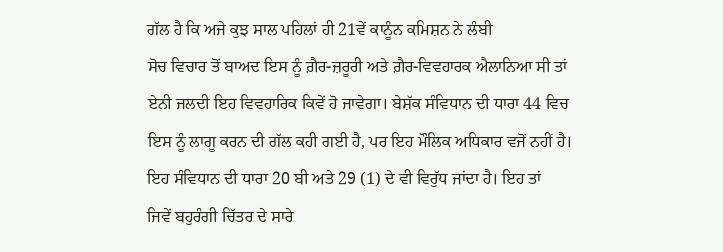ਗੱਲ ਹੈ ਕਿ ਅਜੇ ਕੁਝ ਸਾਲ ਪਹਿਲਾਂ ਹੀ 21ਵੇਂ ਕਾਨੂੰਨ ਕਮਿਸ਼ਨ ਨੇ ਲੰਬੀ
ਸੋਚ ਵਿਚਾਰ ਤੋਂ ਬਾਅਦ ਇਸ ਨੂੰ ਗ਼ੈਰ-ਜ਼ਰੂਰੀ ਅਤੇ ਗ਼ੈਰ-ਵਿਵਹਾਰਕ ਐਲਾਨਿਆ ਸੀ ਤਾਂ
ਏਨੀ ਜਲਦੀ ਇਹ ਵਿਵਹਾਰਿਕ ਕਿਵੇਂ ਹੋ ਜਾਵੇਗਾ। ਬੇਸ਼ੱਕ ਸੰਵਿਧਾਨ ਦੀ ਧਾਰਾ 44 ਵਿਚ
ਇਸ ਨੂੰ ਲਾਗੂ ਕਰਨ ਦੀ ਗੱਲ ਕਹੀ ਗਈ ਹੈ, ਪਰ ਇਹ ਮੌਲਿਕ ਅਧਿਕਾਰ ਵਜੋਂ ਨਹੀਂ ਹੈ।
ਇਹ ਸੰਵਿਧਾਨ ਦੀ ਧਾਰਾ 20 ਬੀ ਅਤੇ 29 (1) ਦੇ ਵੀ ਵਿਰੁੱਧ ਜਾਂਦਾ ਹੈ। ਇਹ ਤਾਂ
ਜਿਵੇਂ ਬਹੁਰੰਗੀ ਚਿੱਤਰ ਦੇ ਸਾਰੇ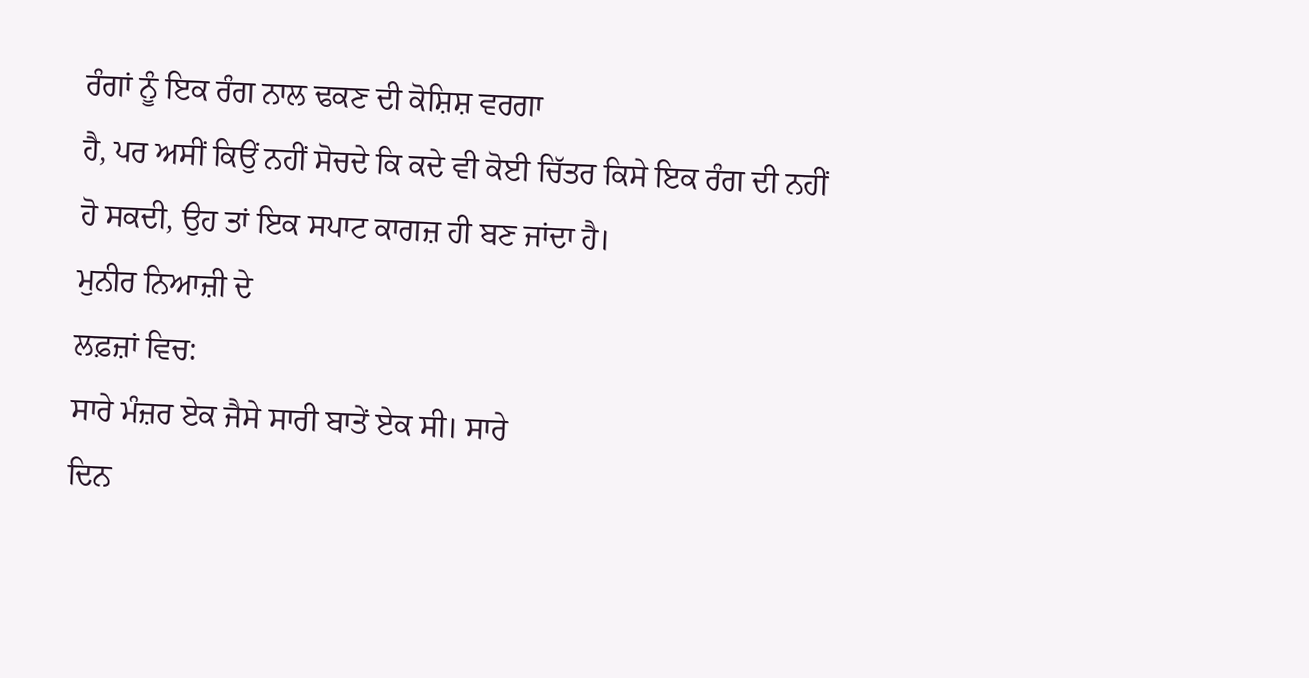ਰੰਗਾਂ ਨੂੰ ਇਕ ਰੰਗ ਨਾਲ ਢਕਣ ਦੀ ਕੋਸ਼ਿਸ਼ ਵਰਗਾ
ਹੈ, ਪਰ ਅਸੀਂ ਕਿਉਂ ਨਹੀਂ ਸੋਚਦੇ ਕਿ ਕਦੇ ਵੀ ਕੋਈ ਚਿੱਤਰ ਕਿਸੇ ਇਕ ਰੰਗ ਦੀ ਨਹੀਂ
ਹੋ ਸਕਦੀ, ਉਹ ਤਾਂ ਇਕ ਸਪਾਟ ਕਾਗਜ਼ ਹੀ ਬਣ ਜਾਂਦਾ ਹੈ।
ਮੁਨੀਰ ਨਿਆਜ਼ੀ ਦੇ
ਲਫ਼ਜ਼ਾਂ ਵਿਚ:
ਸਾਰੇ ਮੰਜ਼ਰ ਏਕ ਜੈਸੇ ਸਾਰੀ ਬਾਤੇਂ ਏਕ ਸੀ। ਸਾਰੇ
ਦਿਨ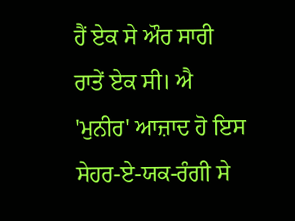ਹੈਂ ਏਕ ਸੇ ਔਰ ਸਾਰੀ ਰਾਤੇਂ ਏਕ ਸੀ। ਐ 'ਮੁਨੀਰ' ਆਜ਼ਾਦ ਹੋ ਇਸ
ਸੇਹਰ-ਏ-ਯਕ-ਰੰਗੀ ਸੇ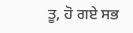ਤੂ, ਹੋ ਗਏ ਸਭ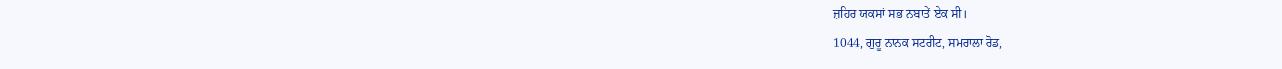ਜ਼ਹਿਰ ਯਕਸਾਂ ਸਭ ਨਬਾਤੇਂ ਏਕ ਸੀ।
1044, ਗੁਰੂ ਨਾਨਕ ਸਟਰੀਟ, ਸਮਰਾਲਾ ਰੋਡ,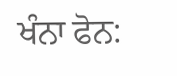ਖੰਨਾ ਫੋਨ: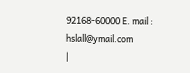92168-60000 E. mail :
hslall@ymail.com
|